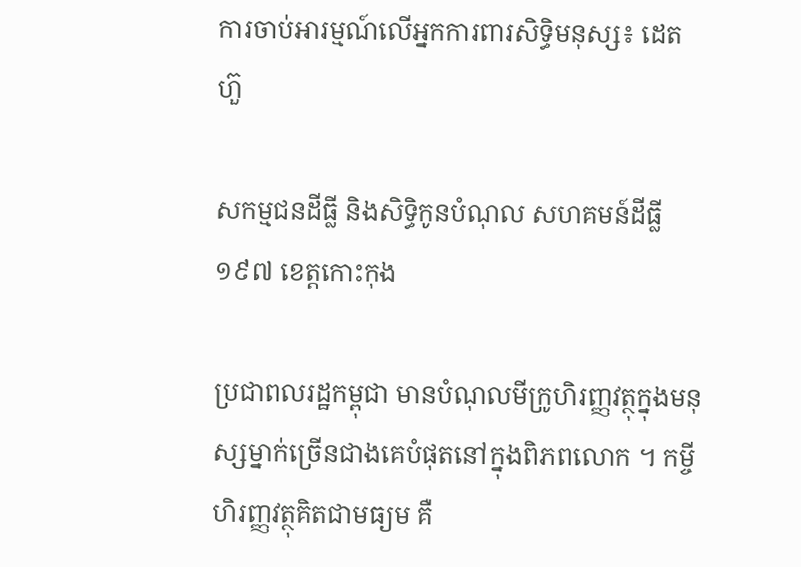ការចាប់អារម្មណ៍លើអ្នកការពារសិទ្ធិមនុស្ស៖ ដេត ហ៊ួ

សកម្មជនដីធ្លី និងសិទ្ធិកូនបំណុល សហគមន៍ដីធ្លី១៩៧ ខេត្តកោះកុង

ប្រជាពលរដ្ឋកម្ពុជា មានបំណុលមីក្រូហិរញ្ញវត្ថុក្នុងមនុស្សម្នាក់ច្រើនជាងគេបំផុតនៅក្នុងពិភពលោក ។ កម្ចីហិរញ្ញវត្ថុគិតជាមធ្យម គឺ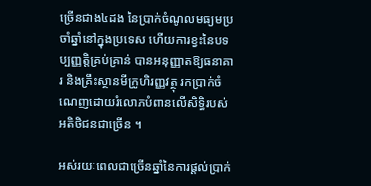ច្រើនជាង៤ដង នៃប្រាក់ចំណូលមធ្យមប្រចាំឆ្នាំនៅក្នុងប្រទេស ហើយការខ្វះនៃបទប្បញ្ញត្តិគ្រប់គ្រាន់ បានអនុញ្ញាតឱ្យធនាគារ និងគ្រឹះស្ថានមីក្រូហិរញ្ញវត្ថុ រកប្រាក់ចំណេញដោយរំលោភបំពានលើសិទ្ធិរបស់អតិថិជនជាច្រើន ។

អស់រយៈពេលជាច្រើនឆ្នាំនៃការផ្ដល់ប្រាក់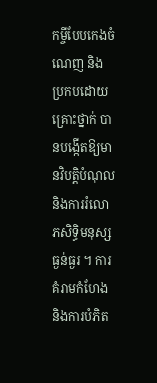កម្ចីបែបកេងចំណេញ និងប្រកបដោយគ្រោះថ្នាក់ បានបង្កើតឱ្យមានវិបត្តិបំណុល និងការរំលោភសិទ្ធិមនុស្សធ្ងន់ធ្ងរ ។ ការគំរាមកំហែង និងការបំភិត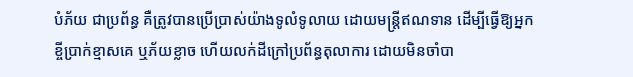បំភ័យ ជាប្រព័ន្ធ គឺត្រូវបានប្រើប្រាស់យ៉ាងទូលំទូលាយ ដោយមន្ត្រីឥណទាន ដើម្បីធ្វើឱ្យអ្នកខ្ចីប្រាក់ខ្មាសគេ ឬភ័យខ្លាច ហើយលក់ដីក្រៅប្រព័ន្ធតុលាការ ដោយមិនចាំបា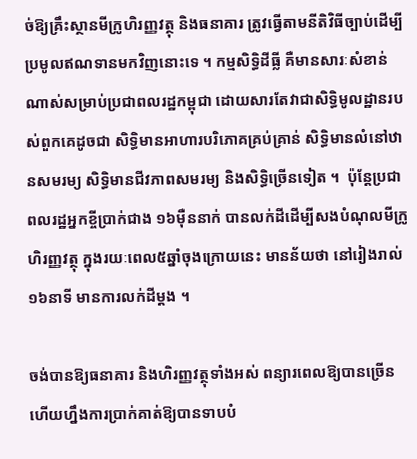ច់ឱ្យគ្រឹះស្ថានមីក្រូហិរញ្ញវត្ថុ និងធនាគារ ត្រូវធ្វើតាមនីតិវិធីច្បាប់ដើម្បីប្រមូលឥណទានមកវិញនោះទេ ។ កម្មសិទ្ធិដីធ្លី គឺមានសារៈសំខាន់ណាស់សម្រាប់ប្រជាពលរដ្ឋកម្ពុជា ដោយសារតែវាជាសិទ្ធិមូលដ្ឋានរបស់ពួកគេដូចជា សិទ្ធិមានអាហារបរិភោគគ្រប់គ្រាន់ សិទ្ធិមានលំនៅឋានសមរម្យ សិទ្ធិមានជីវភាពសមរម្យ និងសិទ្ធិច្រើនទៀត ។  ប៉ុន្តែប្រជាពលរដ្ឋអ្នកខ្ចីប្រាក់ជាង ១៦ម៉ឺននាក់ បានលក់ដីដើម្បីសងបំណុលមីក្រូហិរញ្ញវត្ថុ ក្នុងរយៈពេល៥ឆ្នាំចុងក្រោយនេះ មានន័យថា នៅរៀងរាល់១៦នាទី មានការលក់ដីម្ដង ។

ចង់បានឱ្យធនាគារ និងហិរញ្ញវត្ថុទាំងអស់ ពន្យារពេលឱ្យបានច្រើន ហើយហ្នឹងការប្រាក់គាត់ឱ្យបានទាបបំ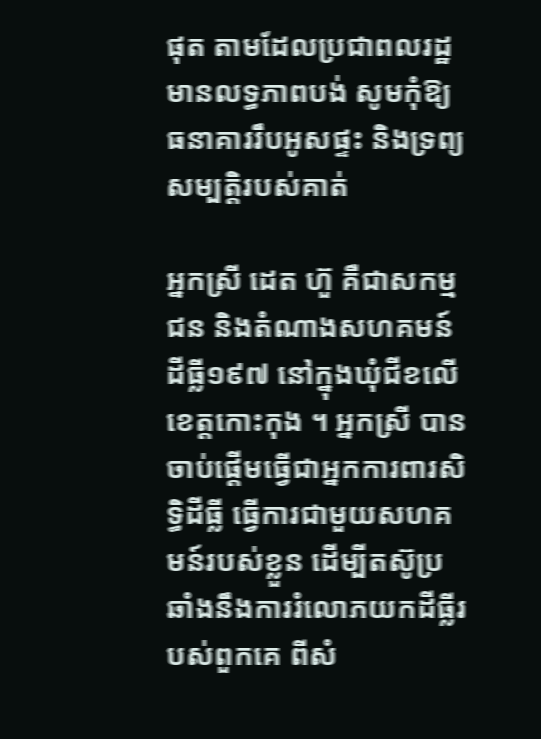ផុត តាមដែលប្រជាពលរដ្ឋមានលទ្ធភាពបង់ សូមកុំឱ្យធនាគាររឹបអូសផ្ទះ និងទ្រព្យសម្បត្តិរបស់គាត់

អ្នកស្រី ដេត ហ៊ួ គឺជាសកម្មជន និងតំណាងសហគមន៍ដីធ្លី១៩៧ នៅក្នុងឃុំជីខលើ ខេត្តកោះកុង ។ អ្នកស្រី បានចាប់ផ្ដើមធ្វើជាអ្នកការពារសិទ្ធិដីធ្លី ធ្វើការជាមួយសហគមន៍របស់ខ្លួន ដើម្បីតស៊ូប្រឆាំងនឹងការរំលោភយកដីធ្លីរបស់ពួកគេ ពីសំ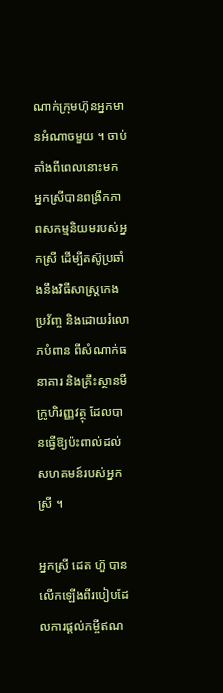ណាក់ក្រុមហ៊ុនអ្នកមានអំណាចមួយ ។ ចាប់តាំងពីពេលនោះមក អ្នកស្រីបានពង្រីកភាពសកម្មនិយមរបស់អ្នកស្រី ដើម្បីតស៊ូប្រឆាំងនឹងវិធីសាស្ត្រកេងប្រវ័ញ្ច និងដោយរំលោភបំពាន ពីសំណាក់ធនាគារ និងគ្រឹះស្ថានមីក្រូហិរញ្ញវត្ថុ ដែលបានធ្វើឱ្យប៉ះពាល់ដល់សហគមន៍របស់អ្នកស្រី ។

អ្នកស្រី ដេត ហ៊ួ បានលើកឡើងពីរបៀបដែលការផ្ដល់កម្ចីឥណ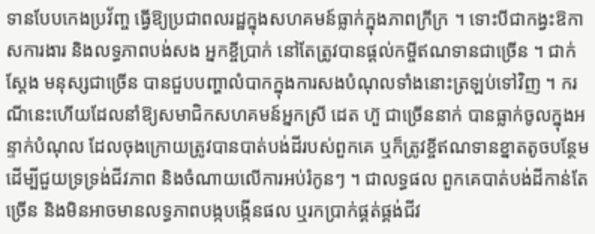ទានបែបកេងប្រវ័ញ្ច ធ្វើឱ្យប្រជាពលរដ្ឋក្នុងសហគមន៍ធ្លាក់ក្នុងភាពក្រីក្រ ។ ទោះបីជាកង្វះឱកាសការងារ និងលទ្ធភាពបង់សង អ្នកខ្ចីប្រាក់ នៅតែត្រូវបានផ្ដល់កម្ចីឥណទានជាច្រើន ។ ជាក់ស្ដែង មនុស្សជាច្រើន បានជួបបញ្ហាលំបាកក្នុងការសងបំណុលទាំងនោះត្រឡប់ទៅវិញ ។ ករណីនេះហើយដែលនាំឱ្យសមាជិកសហគមន៍អ្នកស្រី ដេត ហ៊ួ ជាច្រើននាក់ បានធ្លាក់ចូលក្នុងអន្ទាក់បំណុល ដែលចុងក្រោយត្រូវបានបាត់បង់ដីរបស់ពួកគេ ឬក៏ត្រូវខ្ចីឥណទានខ្នាតតូចបន្ថែម ដើម្បីជួយទ្រទ្រង់ជីវភាព និងចំណាយលើការអប់រំកូនៗ ។ ជាលទ្ធផល ពួកគេបាត់បង់ដីកាន់តែច្រើន និងមិនអាចមានលទ្ធភាពបង្កបង្កើនផល ឬរកប្រាក់ផ្គត់ផ្គង់ជីវ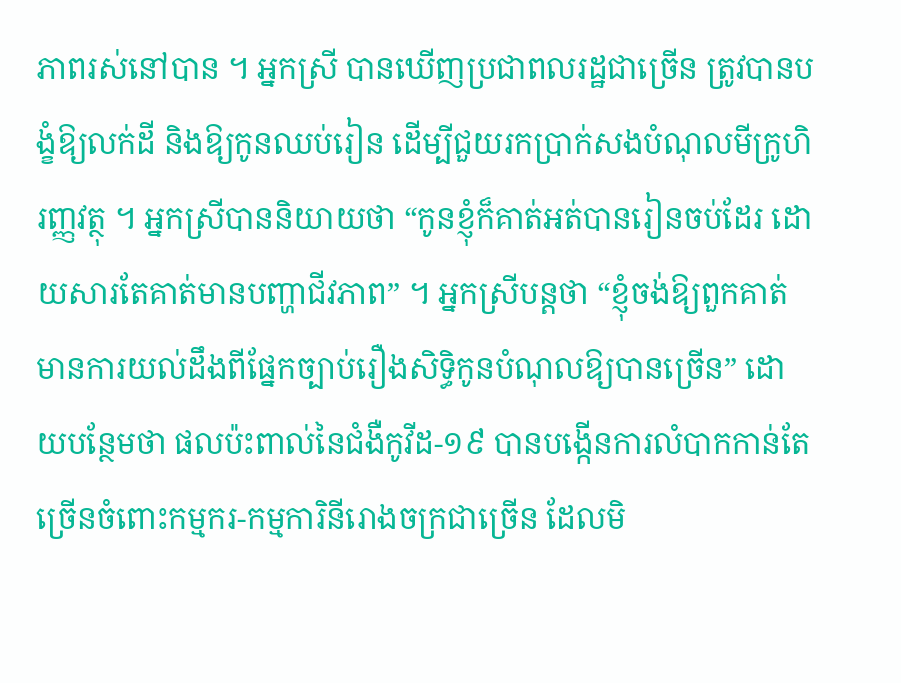ភាពរស់នៅបាន ។ អ្នកស្រី បានឃើញប្រជាពលរដ្ឋជាច្រើន ត្រូវបានបង្ខំឱ្យលក់ដី និងឱ្យកូនឈប់រៀន ដើម្បីជួយរកប្រាក់សងបំណុលមីក្រូហិរញ្ញវត្ថុ ។ អ្នកស្រីបាននិយាយថា “កូនខ្ញុំក៏គាត់អត់បានរៀនចប់ដែរ ដោយសារតែគាត់មានបញ្ហាជីវភាព” ។ អ្នកស្រីបន្តថា “ខ្ញុំចង់ឱ្យពួកគាត់មានការយល់ដឹងពីផ្នែកច្បាប់រឿងសិទ្ធិកូនបំណុលឱ្យបានច្រើន” ដោយបន្ថែមថា ផលប៉ះពាល់នៃជំងឺកូវីដ-១៩ បានបង្កើនការលំបាកកាន់តែច្រើនចំពោះកម្មករ-កម្មការិនីរោងចក្រជាច្រើន ដែលមិ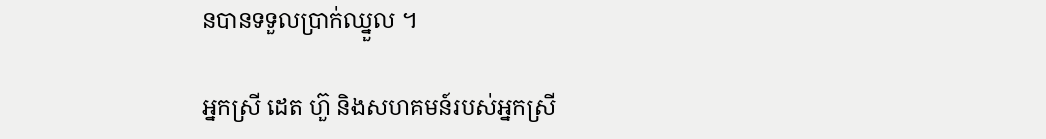នបានទទួលប្រាក់ឈ្នួល ។

អ្នកស្រី ដេត ហ៊ួ និងសហគមន៍របស់អ្នកស្រី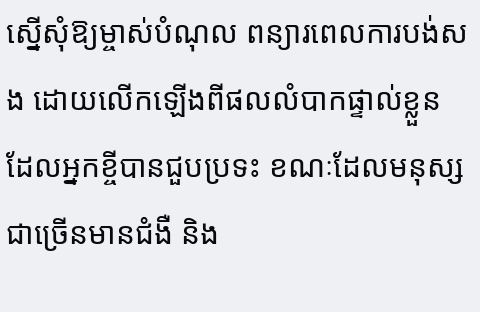ស្នើសុំឱ្យម្ចាស់បំណុល ពន្យារពេលការបង់សង ដោយលើកឡើងពីផលលំបាកផ្ទាល់ខ្លួន ដែលអ្នកខ្ចីបានជួបប្រទះ ខណៈដែលមនុស្សជាច្រើនមានជំងឺ និង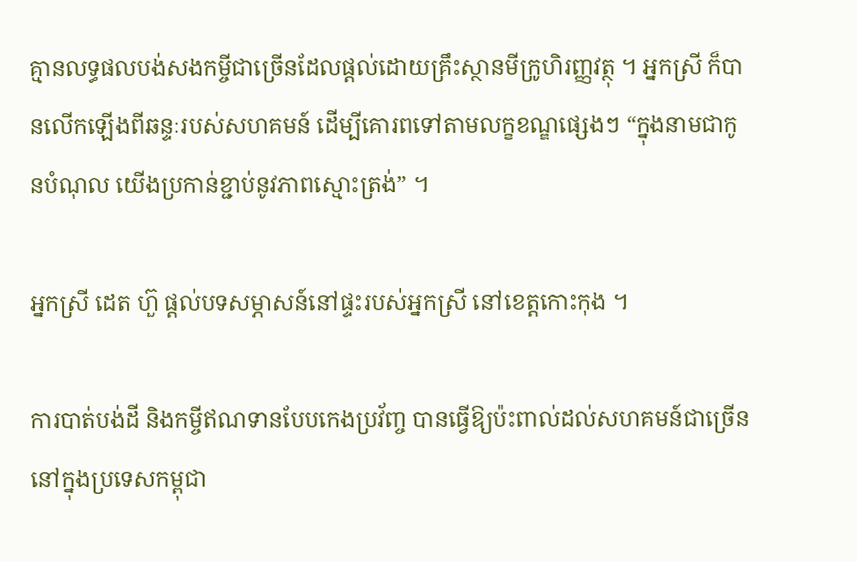គ្មានលទ្ធផលបង់សងកម្ចីជាច្រើនដែលផ្ដល់ដោយគ្រឹះស្ថានមីក្រូហិរញ្ញវត្ថុ ។ អ្នកស្រី ក៏បានលើកឡើងពីឆន្ទៈរបស់សហគមន៍ ដើម្បីគោរពទៅតាមលក្ខខណ្ឌផ្សេងៗ “ក្នុងនាមជាកូនបំណុល យើងប្រកាន់ខ្ជាប់នូវភាពស្មោះត្រង់” ។

អ្នកស្រី ដេត ហ៊ួ ផ្ដល់បទសម្ភាសន៍នៅផ្ទះរបស់អ្នកស្រី នៅខេត្តកោះកុង ។

ការបាត់បង់ដី និងកម្ចីឥណទានបែបកេងប្រវ័ញ្ច បានធ្វើឱ្យប៉ះពាល់ដល់សហគមន៍ជាច្រើននៅក្នុងប្រទេសកម្ពុជា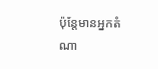ប៉ុន្តែមានអ្នកតំណា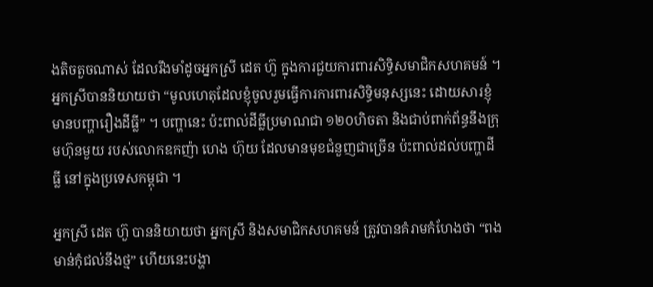ងតិចតួចណាស់ ដែលរឹងមាំដូចអ្នកស្រី ដេត ហ៊ួ ក្នុងការជួយការពារសិទ្ធិសមាជិកសហគមន៍ ។ អ្នកស្រីបាននិយាយថា “មូលហេតុដែលខ្ញុំចូលរួមធ្វើការការពារសិទ្ធិមនុស្សនេះ ដោយសារខ្ញុំមានបញ្ហារឿងដីធ្លី” ។ បញ្ហានេះ ប៉ះពាល់ដីធ្លីប្រមាណជា ១២០ហិចតា និងជាប់ពាក់ព័ន្ធនឹងក្រុមហ៊ុនមួយ របស់លោកឧកញ៉ា ហេង ហ៊ុយ ដែលមានមុខជំនួញជាច្រើន ប៉ះពាល់ដល់បញ្ហាដីធ្លី នៅក្នុងប្រទេសកម្ពុជា ។

អ្នកស្រី ដេត ហ៊ួ បាននិយាយថា អ្នកស្រី និងសមាជិកសហគមន៍ ត្រូវបានគំរាមកំហែងថា “ពងមាន់កុំជល់នឹងថ្ម” ហើយនេះបង្ហា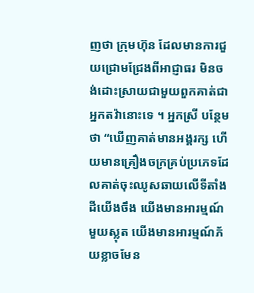ញថា ក្រុមហ៊ុន ដែលមានការជួយជ្រោមជ្រែងពីអាជ្ញាធរ មិនចង់ដោះស្រាយជាមួយពួកគាត់ជាអ្នកតវ៉ានោះទេ ។ អ្នកស្រី បន្ថែមថា “ឃើញគាត់មានអង្គរក្ស ហើយមានគ្រឿងចក្រគ្រប់ប្រភេទដែលគាត់ចុះឈូសឆាយលើទីតាំងដីយើងចឹង យើងមានអារម្មណ៍មួយស្លុត យើងមានអារម្មណ៍ភ័យខ្លាចមែន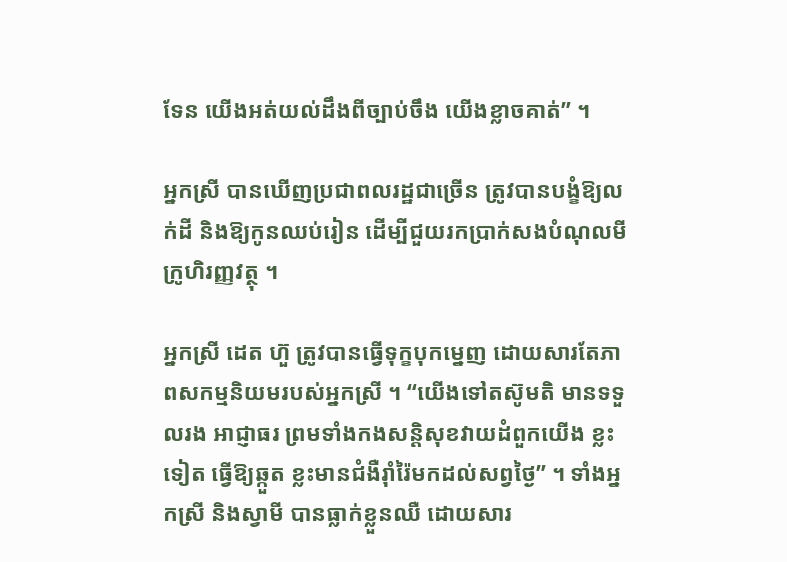ទែន យើងអត់យល់ដឹងពីច្បាប់ចឹង យើងខ្លាចគាត់” ។

អ្នកស្រី បានឃើញប្រជាពលរដ្ឋជាច្រើន ត្រូវបានបង្ខំឱ្យលក់ដី និងឱ្យកូនឈប់រៀន ដើម្បីជួយរកប្រាក់សងបំណុលមីក្រូហិរញ្ញវត្ថុ ។

អ្នកស្រី ដេត ហ៊ួ ត្រូវបានធ្វើទុក្ខបុកម្នេញ ដោយសារតែភាពសកម្មនិយមរបស់អ្នកស្រី ។ “យើងទៅតស៊ូមតិ មានទទួលរង អាជ្ញាធរ ព្រមទាំងកងសន្តិសុខវាយដំពួកយើង ខ្លះទៀត ធ្វើឱ្យឆ្កួត ខ្លះមានជំងឺរ៉ាំរ៉ៃមកដល់សព្វថ្ងៃ” ។ ទាំងអ្នកស្រី និងស្វាមី បានធ្លាក់ខ្លួនឈឺ ដោយសារ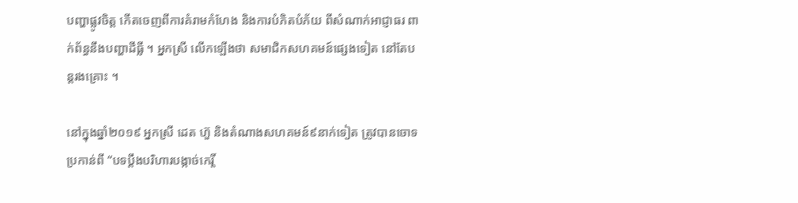បញ្ហាផ្លូវចិត្ត កើតចេញពីការគំរាមកំហែង និងការបំភិតបំភ័យ ពីសំណាក់អាជ្ញាធរ ពាក់ព័ន្ធនឹងបញ្ហាដីធ្លី ។ អ្នកស្រី លើកឡើងថា សមាជិកសហគមន៍ផ្សេងទៀត នៅតែបន្តរងគ្រោះ ។

នៅក្នុងឆ្នាំ២០១៩ អ្នកស្រី ដេត ហ៊ួ និងតំណាងសហគមន៍៩នាក់ទៀត ត្រូវបានចោទប្រកាន់ពី “បទប្ដឹងបរិហារបង្កាច់កេរ្តិ៍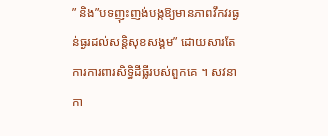” និង”បទញុះញង់បង្កឱ្យមានភាពវឹកវរធ្ងន់ធ្ងរដល់សន្តិសុខសង្គម” ដោយសារតែការការពារសិទ្ធិដីធ្លីរបស់ពួកគេ ។ សវនាកា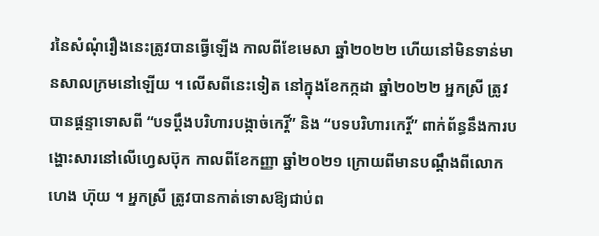រនៃសំណុំរឿងនេះត្រូវបានធ្វើឡើង កាលពីខែមេសា ឆ្នាំ២០២២ ហើយនៅមិនទាន់មានសាលក្រមនៅឡើយ ។ លើសពីនេះទៀត នៅក្នុងខែកក្កដា ឆ្នាំ២០២២ អ្នកស្រី ត្រូវបានផ្ដន្ទាទោសពី “បទប្ដឹងបរិហារបង្កាច់កេរ្តិ៍” និង “បទបរិហារកេរ្ដិ៍” ពាក់ព័ន្ធនឹងការបង្ហោះសារនៅលើហ្វេសប៊ុក កាលពីខែកញ្ញា ឆ្នាំ២០២១ ក្រោយពីមានបណ្ដឹងពីលោក ហេង ហ៊ុយ ។ អ្នកស្រី ត្រូវបានកាត់ទោសឱ្យជាប់ព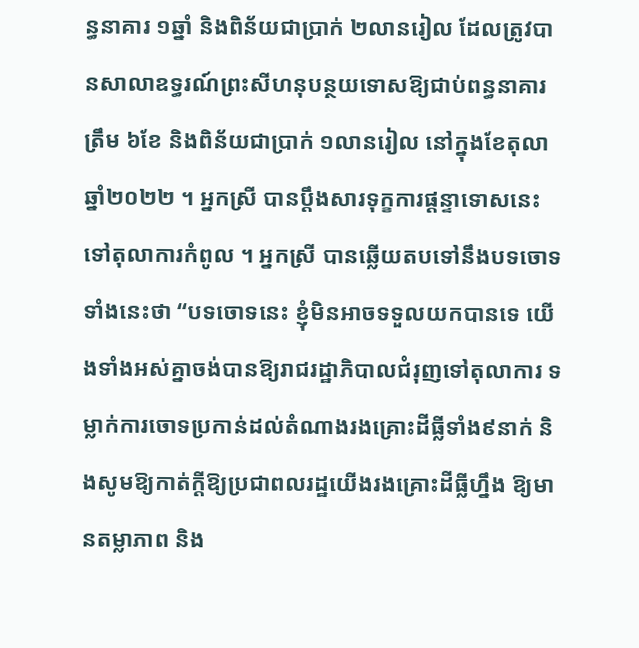ន្ធនាគារ ១ឆ្នាំ និងពិន័យជាប្រាក់ ២លានរៀល ដែលត្រូវបានសាលាឧទ្ធរណ៍ព្រះសីហនុបន្ថយទោសឱ្យជាប់ពន្ធនាគារត្រឹម ៦ខែ និងពិន័យជាប្រាក់ ១លានរៀល នៅក្នុងខែតុលា ឆ្នាំ២០២២ ។ អ្នកស្រី បានប្ដឹងសារទុក្ខការផ្ដន្ទាទោសនេះទៅតុលាការកំពូល ។ អ្នកស្រី បានឆ្លើយតបទៅនឹងបទចោទទាំងនេះថា “បទចោទនេះ ខ្ញុំមិនអាចទទួលយកបានទេ យើងទាំងអស់គ្នាចង់បានឱ្យរាជរដ្ឋាភិបាលជំរុញទៅតុលាការ ទម្លាក់ការចោទប្រកាន់ដល់តំណាងរងគ្រោះដីធ្លីទាំង៩នាក់ និងសូមឱ្យកាត់ក្ដីឱ្យប្រជាពលរដ្ឋយើងរងគ្រោះដីធ្លីហ្នឹង ឱ្យមានតម្លាភាព និង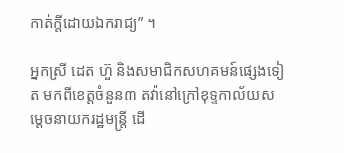កាត់ក្ដីដោយឯករាជ្យ” ។

អ្នកស្រី ដេត ហ៊ួ និងសមាជិកសហគមន៍ផ្សេងទៀត មកពីខេត្តចំនួន៣ តវ៉ានៅក្រៅខុទ្ទកាល័យសម្ដេចនាយករដ្ឋមន្ត្រី ដើ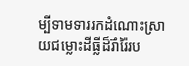ម្បីទាមទាររកដំណោះស្រាយជម្លោះដីធ្លីដ៏រ៊ាំរ៉ៃរប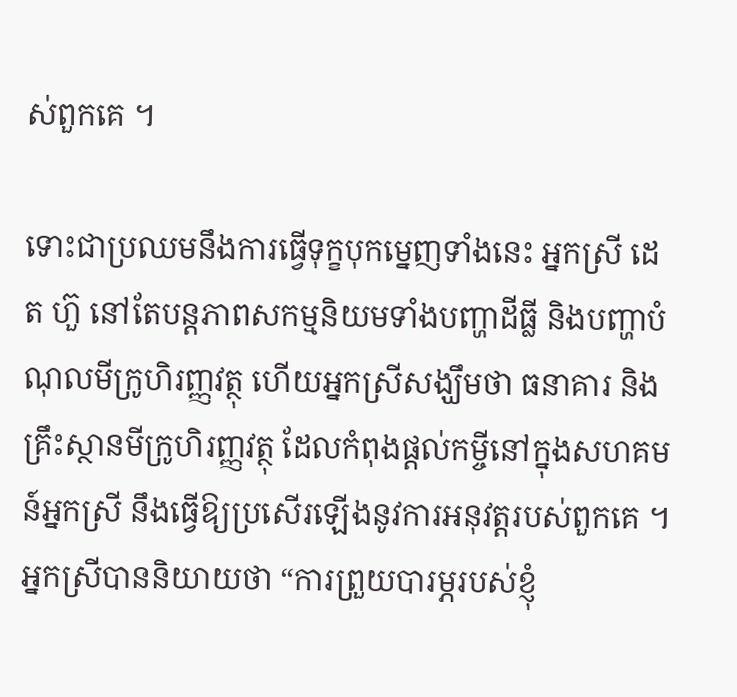ស់ពួកគេ ។

ទោះជាប្រឈមនឹងការធ្វើទុក្ខបុកម្នេញទាំងនេះ អ្នកស្រី ដេត ហ៊ួ នៅតែបន្តភាពសកម្មនិយមទាំងបញ្ហាដីធ្លី និងបញ្ហាបំណុលមីក្រូហិរញ្ញវត្ថុ ហើយអ្នកស្រីសង្ឃឹមថា ធនាគារ និងគ្រឹះស្ថានមីក្រូហិរញ្ញវត្ថុ ដែលកំពុងផ្ដល់កម្ចីនៅក្នុងសហគមន៍អ្នកស្រី នឹងធ្វើឱ្យប្រសើរឡើងនូវការអនុវត្តរបស់ពួកគេ ។ អ្នកស្រីបាននិយាយថា “ការព្រួយបារម្ភរបស់ខ្ញុំ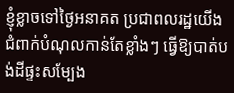ខ្ញុំខ្លាចទៅថ្ងៃអនាគត ប្រជាពលរដ្ឋយើងជំពាក់បំណុលកាន់តែខ្លាំងៗ ធ្វើឱ្យបាត់បង់ដីផ្ទះសម្បែង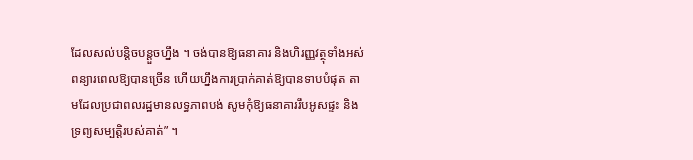ដែលសល់បន្តិចបន្ដួចហ្នឹង ។ ចង់បានឱ្យធនាគារ និងហិរញ្ញវត្ថុទាំងអស់ ពន្យារពេលឱ្យបានច្រើន ហើយហ្នឹងការប្រាក់គាត់ឱ្យបានទាបបំផុត តាមដែលប្រជាពលរដ្ឋមានលទ្ធភាពបង់ សូមកុំឱ្យធនាគាររឹបអូសផ្ទះ និងទ្រព្យសម្បត្តិរបស់គាត់” ។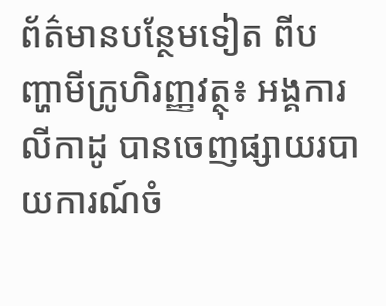ព័ត៌មានបន្ថែមទៀត ពីបញ្ហាមីក្រូហិរញ្ញវត្ថុ៖ អង្គការលីកាដូ បានចេញផ្សាយរបាយការណ៍ចំ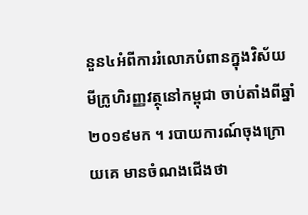នួន៤អំពីការរំលោភបំពានក្នុងវិស័យមីក្រូហិរញ្ញវត្ថុនៅកម្ពុជា ចាប់តាំងពីឆ្នាំ២០១៩មក ។ របាយការណ៍ចុងក្រោយគេ មានចំណងជើងថា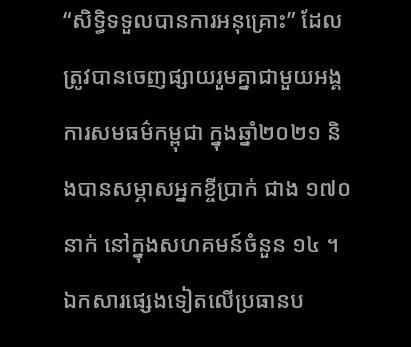“សិទ្ធិទទួលបានការអនុគ្រោះ” ដែលត្រូវបានចេញផ្សាយរួមគ្នាជាមួយអង្គការសមធម៌កម្ពុជា ក្នុងឆ្នាំ២០២១ និងបានសម្ភាសអ្នកខ្ចីប្រាក់ ជាង ១៧០នាក់ នៅក្នុងសហគមន៍ចំនួន ១៤ ។ ឯកសារផ្សេងទៀតលើប្រធានប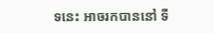ទនេះ អាចរកបាននៅ ទី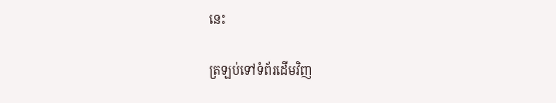នេះ

ត្រឡប់ទៅទំព័រដើមវិញ